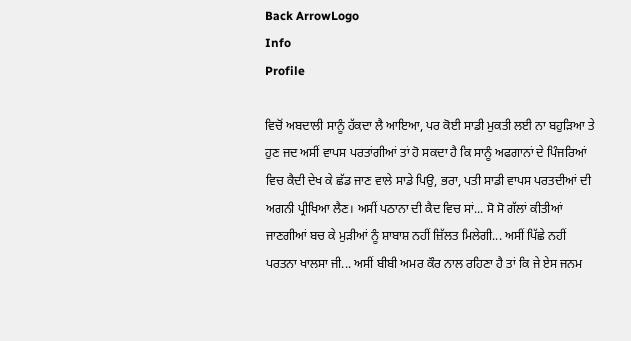Back ArrowLogo
Info
Profile

ਵਿਚੋਂ ਅਬਦਾਲੀ ਸਾਨੂੰ ਹੱਕਦਾ ਲੈ ਆਇਆ, ਪਰ ਕੋਈ ਸਾਡੀ ਮੁਕਤੀ ਲਈ ਨਾ ਬਹੁੜਿਆ ਤੇ ਹੁਣ ਜਦ ਅਸੀਂ ਵਾਪਸ ਪਰਤਾਂਗੀਆਂ ਤਾਂ ਹੋ ਸਕਦਾ ਹੈ ਕਿ ਸਾਨੂੰ ਅਫਗਾਨਾਂ ਦੇ ਪਿੰਜਰਿਆਂ ਵਿਚ ਕੈਦੀ ਦੇਖ ਕੇ ਛੱਡ ਜਾਣ ਵਾਲੇ ਸਾਡੇ ਪਿਉ, ਭਰਾ, ਪਤੀ ਸਾਡੀ ਵਾਪਸ ਪਰਤਦੀਆਂ ਦੀ ਅਗਨੀ ਪ੍ਰੀਖਿਆ ਲੈਣ। ਅਸੀਂ ਪਠਾਨਾ ਦੀ ਕੈਦ ਵਿਚ ਸਾਂ... ਸੋ ਸੋ ਗੱਲਾਂ ਕੀਤੀਆਂ ਜਾਣਗੀਆਂ ਬਚ ਕੇ ਮੁੜੀਆਂ ਨੂੰ ਸ਼ਾਬਾਸ਼ ਨਹੀਂ ਜ਼ਿੱਲਤ ਮਿਲੇਗੀ... ਅਸੀਂ ਪਿੱਛੇ ਨਹੀਂ ਪਰਤਨਾ ਖਾਲਸਾ ਜੀ... ਅਸੀਂ ਬੀਬੀ ਅਮਰ ਕੌਰ ਨਾਲ ਰਹਿਣਾ ਹੈ ਤਾਂ ਕਿ ਜੇ ਏਸ ਜਨਮ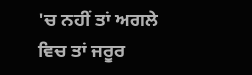'ਚ ਨਹੀਂ ਤਾਂ ਅਗਲੇ ਵਿਚ ਤਾਂ ਜਰੂਰ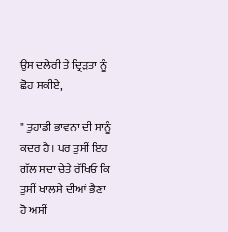ਉਸ ਦਲੇਰੀ ਤੇ ਦ੍ਰਿੜਤਾ ਨੂੰ ਛੋਹ ਸਕੀਏ,

" ਤੁਹਾਡੀ ਭਾਵਨਾ ਦੀ ਸਾਨੂੰ ਕਦਰ ਹੈ। ਪਰ ਤੁਸੀਂ ਇਹ ਗੱਲ ਸਦਾ ਚੇਤੇ ਰੱਖਿਓ ਕਿ ਤੁਸੀਂ ਖਾਲਸੇ ਦੀਆਂ ਭੈਣਾ ਹੋ ਅਸੀਂ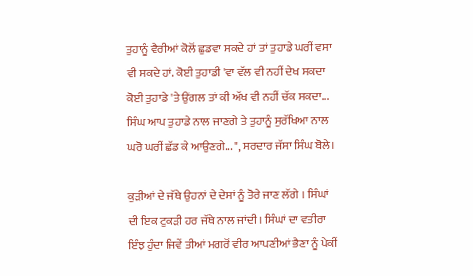ਤੁਹਾਨੂੰ ਵੈਰੀਆਂ ਕੋਲੋਂ ਛੁਡਵਾ ਸਕਦੇ ਹਾਂ ਤਾਂ ਤੁਹਾਡੇ ਘਰੀਂ ਵਸਾ ਵੀ ਸਕਦੇ ਹਾਂ. ਕੋਈ ਤੁਹਾਡੀ 'ਵਾ ਵੱਲ ਵੀ ਨਹੀਂ ਦੇਖ ਸਕਦਾ ਕੋਈ ਤੁਹਾਡੇ 'ਤੇ ਉਂਗਲ ਤਾਂ ਕੀ ਅੱਖ ਵੀ ਨਹੀਂ ਚੱਕ ਸਕਦਾ... ਸਿੰਘ ਆਪ ਤੁਹਾਡੇ ਨਾਲ ਜਾਣਗੇ ਤੇ ਤੁਹਾਨੂੰ ਸੁਰੱਖਿਆ ਨਾਲ ਘਰੋ ਘਰੀਂ ਛੱਡ ਕੇ ਆਉਣਗੇ... ", ਸਰਦਾਰ ਜੱਸਾ ਸਿੰਘ ਬੋਲੇ।

ਕੁੜੀਆਂ ਦੇ ਜੱਥੇ ਉਹਨਾਂ ਦੇ ਦੇਸਾਂ ਨੂੰ ਤੋਰੇ ਜਾਣ ਲੱਗੇ । ਸਿੰਘਾਂ ਦੀ ਇਕ ਟੁਕੜੀ ਹਰ ਜੱਥੇ ਨਾਲ ਜਾਂਦੀ। ਸਿੰਘਾਂ ਦਾ ਵਤੀਰਾ ਇੰਝ ਹੁੰਦਾ ਜਿਵੇਂ ਤੀਆਂ ਮਗਰੋਂ ਵੀਰ ਆਪਣੀਆਂ ਭੈਣਾ ਨੂੰ ਪੇਕੀਂ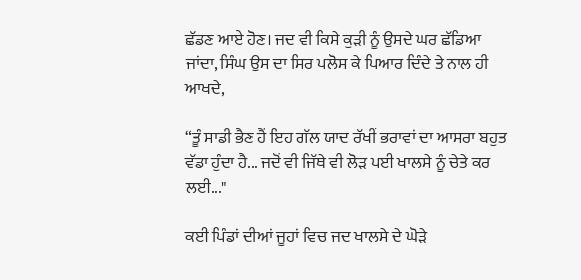ਛੱਡਣ ਆਏ ਹੋਣ। ਜਦ ਵੀ ਕਿਸੇ ਕੁੜੀ ਨੂੰ ਉਸਦੇ ਘਰ ਛੱਡਿਆ ਜਾਂਦਾ, ਸਿੰਘ ਉਸ ਦਾ ਸਿਰ ਪਲੋਸ ਕੇ ਪਿਆਰ ਦਿੰਦੇ ਤੇ ਨਾਲ ਹੀ ਆਖਦੇ,

“ਤੂੰ ਸਾਡੀ ਭੈਣ ਹੈਂ ਇਹ ਗੱਲ ਯਾਦ ਰੱਖੀਂ ਭਰਾਵਾਂ ਦਾ ਆਸਰਾ ਬਹੁਤ ਵੱਡਾ ਹੁੰਦਾ ਹੈ... ਜਦੋਂ ਵੀ ਜਿੱਥੇ ਵੀ ਲੋੜ ਪਈ ਖਾਲਸੇ ਨੂੰ ਚੇਤੇ ਕਰ ਲਈ..."

ਕਈ ਪਿੰਡਾਂ ਦੀਆਂ ਜੂਹਾਂ ਵਿਚ ਜਦ ਖਾਲਸੇ ਦੇ ਘੋੜੇ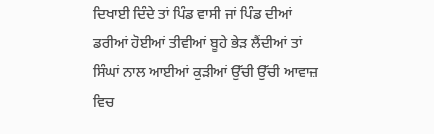ਦਿਖਾਈ ਦਿੰਦੇ ਤਾਂ ਪਿੰਡ ਵਾਸੀ ਜਾਂ ਪਿੰਡ ਦੀਆਂ ਡਰੀਆਂ ਹੋਈਆਂ ਤੀਵੀਆਂ ਬੂਹੇ ਭੇੜ ਲੈਂਦੀਆਂ ਤਾਂ ਸਿੰਘਾਂ ਨਾਲ ਆਈਆਂ ਕੁੜੀਆਂ ਉੱਚੀ ਉੱਚੀ ਆਵਾਜ਼ ਵਿਚ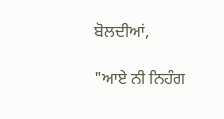ਬੋਲਦੀਆਂ,

"ਆਏ ਨੀ ਨਿਹੰਗ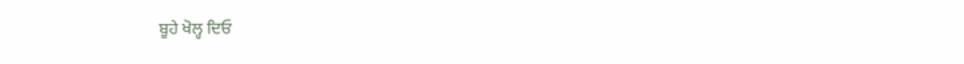ਬੂਹੇ ਖੋਲ੍ਹ ਦਿਓ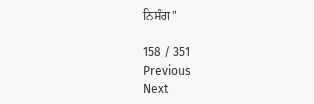ਨਿਸੰਗ"

158 / 351
Previous
Next